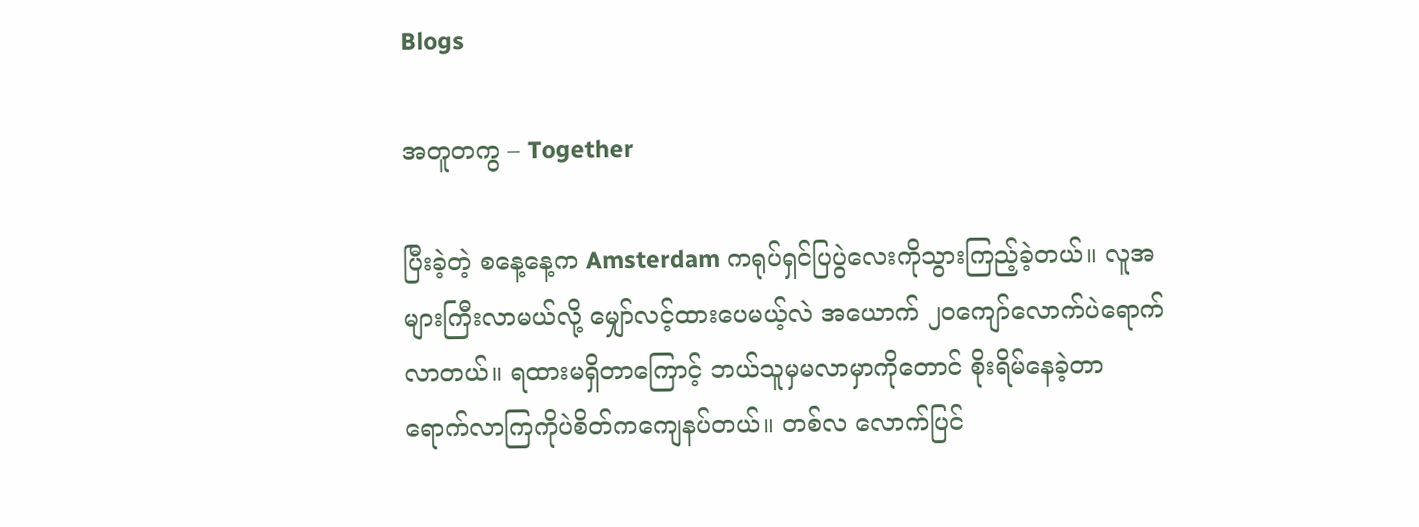Blogs

အတူတကွ – Together

ပြီးခဲ့တဲ့ စနေ့နေ့က Amsterdam ကရုပ်ရှင်ပြပွဲလေးကိုသွားကြည့်ခဲ့တယ်။ လူအများကြီးလာမယ်လို့ မျှော်လင့်ထားပေမယ့်လဲ အယောက် ၂၀ကျော်လောက်ပဲရောက်လာတယ်။ ရထားမရှိတာကြောင့် ဘယ်သူမှမလာမှာကိုတောင် စိုးရိမ်နေခဲ့တာ ရောက်လာကြကိုပဲစိတ်ကကျေနပ်တယ်။ တစ်လ လောက်ပြင်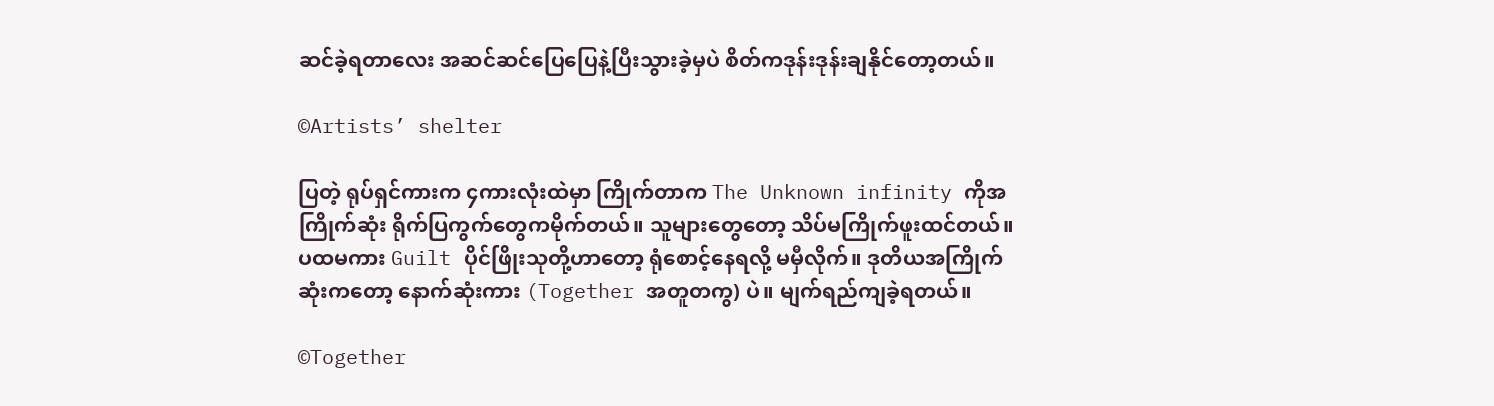ဆင်ခဲ့ရတာလေး အဆင်ဆင်ပြေပြေနဲ့ပြီးသွားခဲ့မှပဲ စိတ်ကဒုန်းဒုန်းချနိုင်တော့တယ်။

©Artists’ shelter

ပြတဲ့ ရုပ်ရှင်ကားက ၄ကားလုံးထဲမှာ ကြိုက်တာက The Unknown infinity ကိုအကြိုက်ဆုံး ရိုက်ပြကွက်တွေကမိုက်တယ်။ သူများတွေတော့ သိပ်မကြိုက်ဖူးထင်တယ်။ ပထမကား Guilt ပိုင်ဖြိုးသုတို့ဟာတော့ ရုံစောင့်နေရလို့ မမှီလိုက်။ ဒုတိယအကြိုက်ဆုံးကတော့ နောက်ဆုံးကား (Together အတူတကွ) ပဲ။ မျက်ရည်ကျခဲ့ရတယ်။

©Together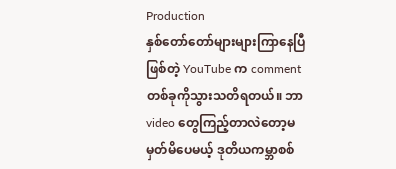Production
နှစ်တော်တော်များများကြာနေပြီဖြစ်တဲ့ YouTube က comment တစ်ခုကိုသွားသတိရတယ်။ ဘာ video တွေကြည့်တာလဲတော့မမှတ်မိပေမယ့် ဒုတိယကမ္ဘာစစ်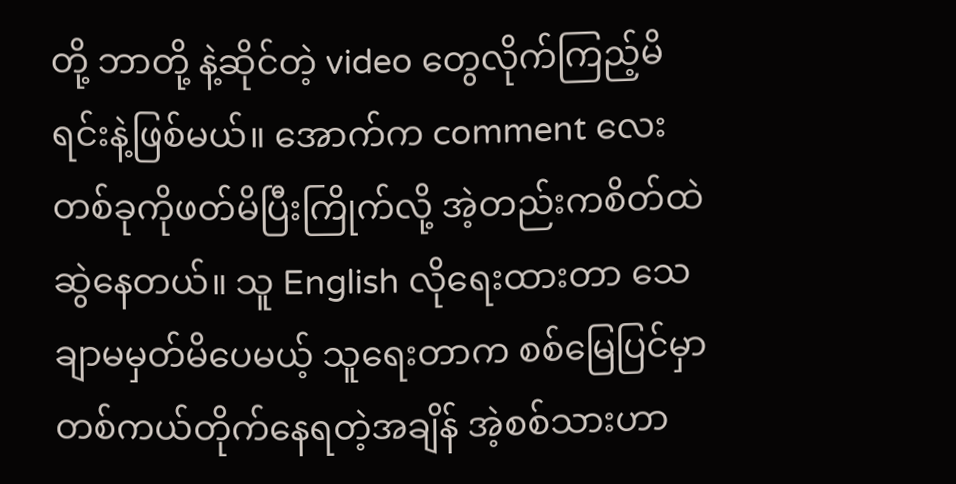တို့ ဘာတို့ နဲ့ဆိုင်တဲ့ video တွေလိုက်ကြည့်မိရင်းနဲ့ဖြစ်မယ်။ အောက်က comment လေးတစ်ခုကိုဖတ်မိပြီးကြိုက်လို့ အဲ့တည်းကစိတ်ထဲဆွဲနေတယ်။ သူ English လိုရေးထားတာ သေချာမမှတ်မိပေမယ့် သူရေးတာက စစ်မြေပြင်မှာတစ်ကယ်တိုက်နေရတဲ့အချိန် အဲ့စစ်သားဟာ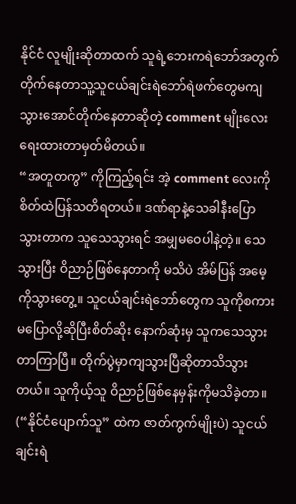နိုင်ငံ လူမျိုးဆိုတာထက် သူရဲ့ဘေးကရဲဘော်အတွက်တိုက်နေတာသူ့သူငယ်ချင်းရဲဘော်ရဲဖက်တွေမကျသွားအောင်တိုက်နေတာဆိုတဲ့ comment မျိုးလေးရေးထားတာမှတ်မိတယ်။
“အတူတကွ” ကိုကြည့်ရင်း အဲ့ comment လေးကိုစိတ်ထဲပြန်သတိရတယ်။ ဒဏ်ရာနဲ့သေခါနီးပြောသွားတာက သူသေသွားရင် အမျှမဝေပါနဲ့တဲ့။ သေသွားပြီး ဝိညာဉ်ဖြစ်နေတာကို မသိပဲ အိမ်ပြန် အမေ့ကိုသွားတွေ့။ သူငယ်ချင်းရဲဘော်တွေက သူကိုစကားမပြောလို့ဆိုပြီးစိတ်ဆိုး နောက်ဆုံးမှ သူကသေသွားတာကြာပြီ။ တိုက်ပွဲမှာကျသွားပြီဆိုတာသိသွားတယ်။ သူကိုယ့်သူ ဝိညာဉ်ဖြစ်နေမှန်းကိုမသိခဲ့တာ။ (“နိုင်ငံပျောက်သူ” ထဲက ဇာတ်ကွက်မျိုးပဲ) သူငယ်ချင်းရဲ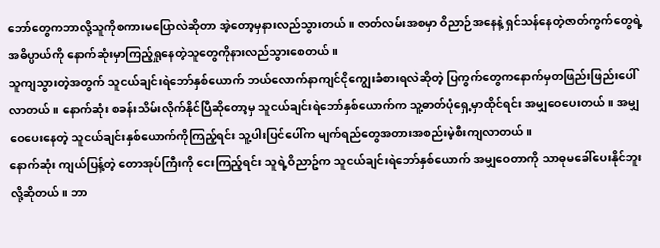ဘော်တွေကဘာလို့သူကိုစကားမပြောလဲဆိုတာ အဲ့တော့မှနားလည်သွားတယ်။ ဇာတ်လမ်းအစမှာ ဝိညာဉ်အနေနဲ့ ရှင်သန်နေတဲ့ဇာတ်ကွက်တွေရဲ့ အဓိပ္ပာယ်ကို နောက်ဆုံးမှာကြည့်ရှုနေတဲ့သူတွေကိုနားလည်သွားစေတယ်။
သူကျသွားတဲ့အတွက် သူငယ်ချင်းရဲဘော်နှစ်ယောက် ဘယ်လောက်နာကျင်ငိုကျွေးခံစားရလဲဆိုတဲ့ ပြကွက်တွေကနောက်မှတဖြည်းဖြည်းပေါ်လာတယ်။ နောက်ဆုံး စခန်းသိမ်းလိုက်နိုင်ပြီဆိုတော့မှ သူငယ်ချင်းရဲဘော်နှစ်ယောက်က သူ့ဓာတ်ပုံရှေ့မှာထိုင်ရင်း အမျှဝေပေးတယ်။ အမျှဝေပေးနေတဲ့ သူငယ်ချင်းနှစ်ယောက်ကိုကြည့်ရင်း သူ့ပါးပြင်ပေါ်က မျက်ရည်တွေအတားအစည်းမဲ့စီးကျလာတယ်။
နောက်ဆုံး ကျယ်ပြန့်တဲ့ တောအုပ်ကြီးကို ငေးကြည့်ရင်း သူရဲ့ဝိညာဥ်က သူငယ်ချင်းရဲဘော်နှစ်ယောက် အမျှဝေတာကို သာဓုမခေါ်ပေးနိုင်ဘူးလို့ဆိုတယ်။ ဘာ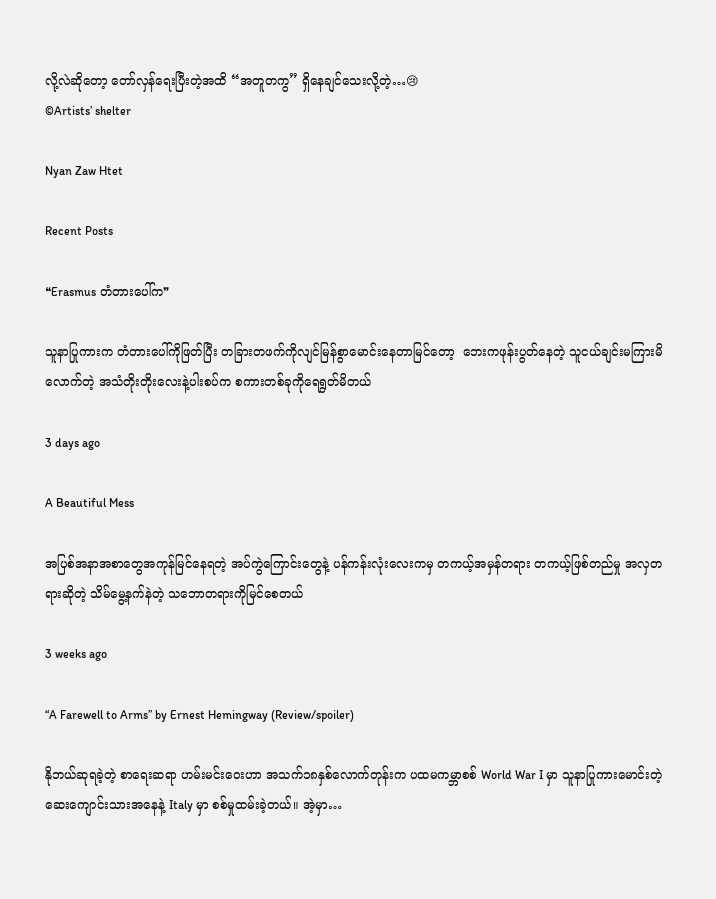လို့လဲဆိုတော့ တော်လှန်ရေးပြီးတဲ့အထိ “အတူတကွ” ရှိနေချင်သေးလို့တဲ့…😢
©Artists’ shelter

Nyan Zaw Htet

Recent Posts

❝Erasmus တံတားပေါ်က❞

သူနာပြုကားက တံတားပေါ်ကိုဖြတ်ပြီး တခြားတဖက်ကိုလျင်မြန်စွာမောင်းနေတာမြင်တော့  ဘေးကဖုန်းပွတ်နေတဲ့ သူငယ်ချင်းမကြားမိလောက်တဲ့ အသံတိုးတိုးလေးနဲ့ပါးစပ်က စကားတစ်ခုကိုရေရွတ်မိတယ်

3 days ago

A Beautiful Mess

အပြစ်အနာအစာတွေအကုန်မြင်နေရတဲ့ အပ်ကွဲကြောင်းတွေနဲ့ ပန်ကန်းလုံးလေးကမှ တကယ့်အမှန်တရား တကယ့်ဖြစ်တည်မှု အလှတရားဆိုတဲ့ သိမ်မွေ့နက်နဲတဲ့ သဘောတရားကိုမြင်စေတယ်

3 weeks ago

“A Farewell to Arms” by Ernest Hemingway (Review/spoiler)

နိုဘယ်ဆုရခဲ့တဲ့ စာရေးဆရာ ဟမ်းမင်းဝေးဟာ အသက်၁၈နှစ်လောက်တုန်းက ပထမကမ္ဘာစစ် World War I မှာ သူနာပြုကားမောင်းတဲ့ ဆေးကျောင်းသားအနေနဲ့ Italy မှာ စစ်မှုထမ်းခဲ့တယ်။ အဲ့မှာ…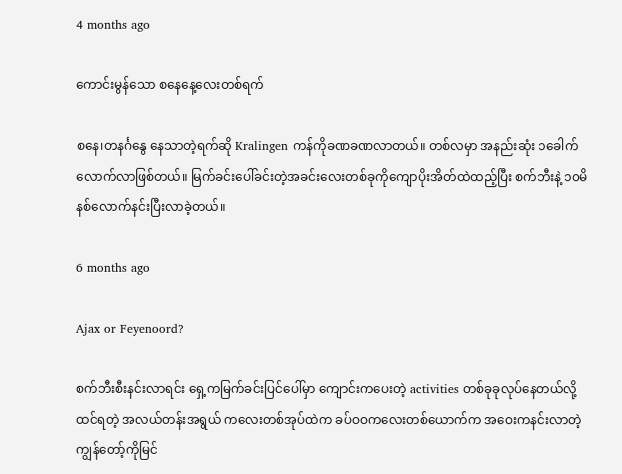4 months ago

ကောင်းမွန်သော စနေနေ့လေးတစ်ရက်

စနေ၊တနင်္ဂနွေ နေသာတဲ့ရက်ဆို Kralingen ကန်ကိုခဏခဏလာတယ်။ တစ်လမှာ အနည်းဆုံး ၁ခေါက်လောက်လာဖြစ်တယ်။ မြက်ခင်းပေါ်ခင်းတဲ့အခင်းလေးတစ်ခုကိုကျောပိုးအိတ်ထဲထည့်ပြီး စက်ဘီးနဲ့ ၁၀မိနစ်လောက်နင်းပြီးလာခဲ့တယ်။

6 months ago

Ajax or Feyenoord?

စက်ဘီးစီးနင်းလာရင်း ရှေ့ကမြက်ခင်းပြင်ပေါ်မှာ ကျောင်းကပေးတဲ့ activities တစ်ခုခုလုပ်နေတယ်လို့ထင်ရတဲ့ အလယ်တန်းအရွယ် ကလေးတစ်အုပ်ထဲက ခပ်ဝဝကလေးတစ်ယောက်က အဝေးကနင်းလာတဲ့ ကျွန်တော့်ကိုမြင်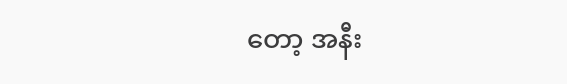တော့ အနီး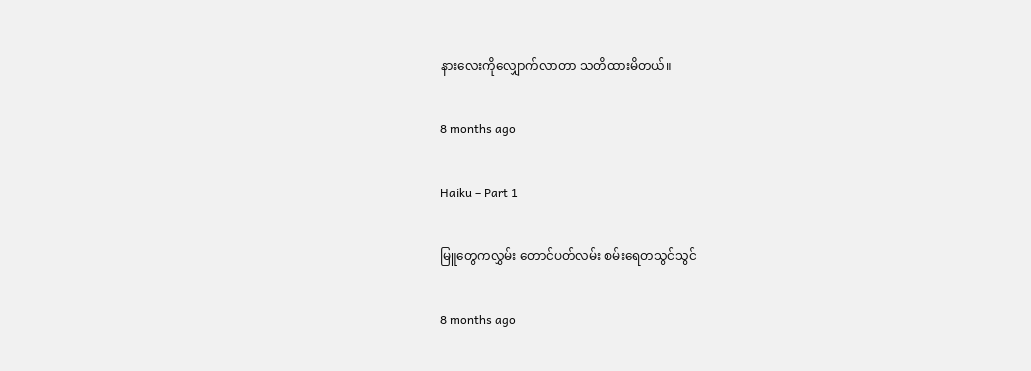နားလေးကိုလျှောက်လာတာ သတိထားမိတယ်။

8 months ago

Haiku – Part 1

မြူတွေကလွှမ်း တောင်ပတ်လမ်း စမ်းရေတသွင်သွင်

8 months ago